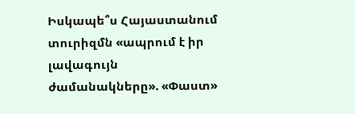Իսկապե՞ս Հայաստանում տուրիզմն «ապրում է իր լավագույն ժամանակները». «Փաստ»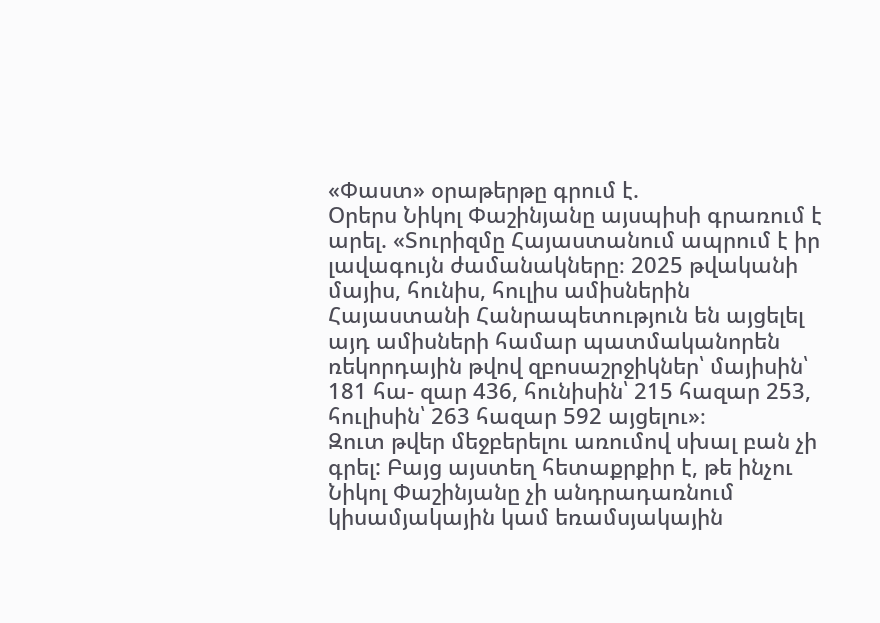«Փաստ» օրաթերթը գրում է.
Օրերս Նիկոլ Փաշինյանը այսպիսի գրառում է արել. «Տուրիզմը Հայաստանում ապրում է իր լավագույն ժամանակները։ 2025 թվականի մայիս, հունիս, հուլիս ամիսներին Հայաստանի Հանրապետություն են այցելել այդ ամիսների համար պատմականորեն ռեկորդային թվով զբոսաշրջիկներ՝ մայիսին՝ 181 հա- զար 436, հունիսին՝ 215 հազար 253, հուլիսին՝ 263 հազար 592 այցելու»։
Զուտ թվեր մեջբերելու առումով սխալ բան չի գրել: Բայց այստեղ հետաքրքիր է, թե ինչու Նիկոլ Փաշինյանը չի անդրադառնում կիսամյակային կամ եռամսյակային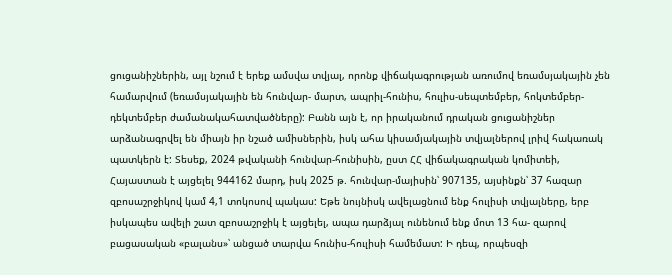ցուցանիշներին, այլ նշում է երեք ամսվա տվյալ, որոնք վիճակագրության առումով եռամսյակային չեն համարվում (եռամսյակային են հունվար- մարտ, ապրիլ-հունիս, հուլիս-սեպտեմբեր, հոկտեմբեր-դեկտեմբեր ժամանակահատվածները): Բանն այն է, որ իրականում դրական ցուցանիշներ արձանագրվել են միայն իր նշած ամիսներին, իսկ ահա կիսամյակային տվյալներով լրիվ հակառակ պատկերն է: Տեսեք, 2024 թվականի հունվար-հունիսին, ըստ ՀՀ վիճակագրական կոմիտեի, Հայաստան է այցելել 944162 մարդ, իսկ 2025 թ. հունվար-մայիսին՝ 907135, այսինքն՝ 37 հազար զբոսաշրջիկով կամ 4,1 տոկոսով պակաս: Եթե նույնիսկ ավելացնում ենք հուլիսի տվյալները, երբ իսկապես ավելի շատ զբոսաշրջիկ է այցելել, ապա դարձյալ ունենում ենք մոտ 13 հա- զարով բացասական «բալանս»՝ անցած տարվա հունիս-հուլիսի համեմատ: Ի դեպ, որպեսզի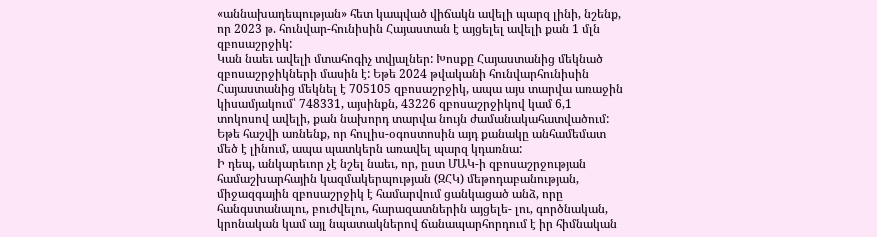«աննախադեպության» հետ կապված վիճակն ավելի պարզ լինի, նշենք, որ 2023 թ. հունվար-հունիսին Հայաստան է այցելել ավելի քան 1 մլն զբոսաշրջիկ:
Կան նաեւ ավելի մտահոգիչ տվյալներ: Խոսքը Հայաստանից մեկնած զբոսաշրջիկների մասին է: Եթե 2024 թվականի հունվարհունիսին Հայաստանից մեկնել է 705105 զբոսաշրջիկ, ապա այս տարվա առաջին կիսամյակում՝ 748331, այսինքն, 43226 զբոսաշրջիկով կամ 6,1 տոկոսով ավելի, քան նախորդ տարվա նույն ժամանակահատվածում: Եթե հաշվի առնենք, որ հուլիս-օգոստոսին այդ քանակը անհամեմատ մեծ է լինում, ապա պատկերն առավել պարզ կդառնա:
Ի դեպ, անկարեւոր չէ նշել նաեւ, որ, ըստ ՄԱԿ-ի զբոսաշրջության համաշխարհային կազմակերպության (ԶՀԿ) մեթոդաբանության, միջազգային զբոսաշրջիկ է համարվում ցանկացած անձ, որը հանգստանալու, բուժվելու, հարազատներին այցելե- լու, գործնական, կրոնական կամ այլ նպատակներով ճանապարհորդում է իր հիմնական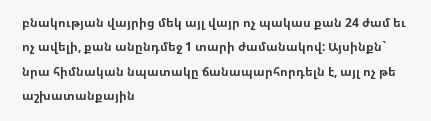բնակության վայրից մեկ այլ վայր ոչ պակաս քան 24 ժամ եւ ոչ ավելի, քան անընդմեջ 1 տարի ժամանակով: Այսինքն` նրա հիմնական նպատակը ճանապարհորդելն է, այլ ոչ թե աշխատանքային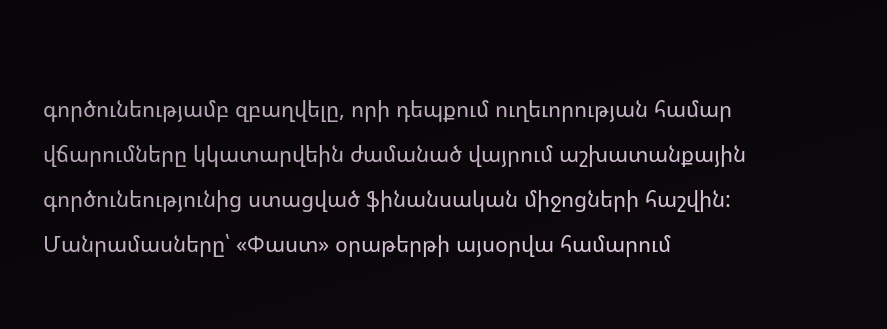գործունեությամբ զբաղվելը, որի դեպքում ուղեւորության համար վճարումները կկատարվեին ժամանած վայրում աշխատանքային գործունեությունից ստացված ֆինանսական միջոցների հաշվին:
Մանրամասները՝ «Փաստ» օրաթերթի այսօրվա համարում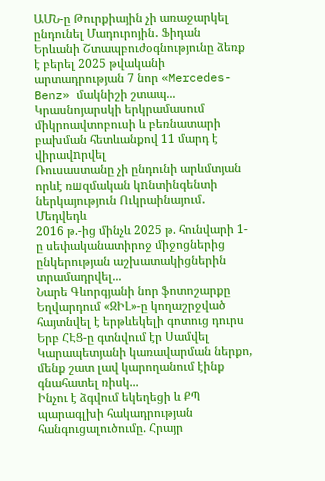ԱՄՆ-ը Թուրքիային չի առաջարկել ընդունել Մադուրոյին․ Ֆիդան
Երևանի Շտապբուժօգնությունը ձեռք է բերել 2025 թվականի արտադրության 7 նոր «Mercedes-Benz» մակնիշի շտապ...
Կրասնոյարսկի երկրամասում միկրոավտոբուսի և բեռնատարի բախման հետևանքով 11 մարդ է վիրավnրվել
Ռուսաստանը չի ընդունի արևմտյան որևէ ռшզմական կnնտինգենտի ներկայություն Ուկրաինայում․ Մեդվեդև
2016 թ.-ից մինչև 2025 թ. հունվարի 1-ը սեփականատիրոջ միջոցներից ընկերության աշխատակիցներին տրամադրվել...
Նարե Գևորգյանի նոր ֆոտոշարքը
Եղվարդում «ԶԻԼ»-ը կողաշրջված հայտնվել է երթևեկելի գոտուց դուրս
Երբ ՀԷՑ-ը գտնվում էր Սամվել Կարապետյանի կառավարման ներքո, մենք շատ լավ կարողանում էինք գնահատել ռիսկ...
Ինչու է ձգվում եկեղեցի և ՔՊ պարագլխի հակադրության հանգուցալուծումը. Հրայր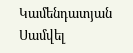Կամենդատյան
Սամվել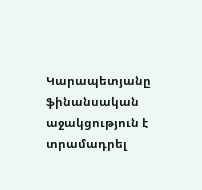Կարապետյանը ֆինանսական աջակցություն է տրամադրել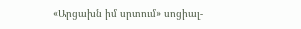«Արցախն իմ սրտում» սոցիալ-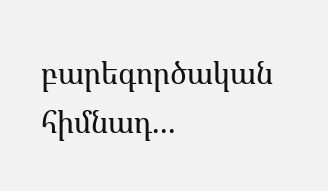բարեգործական հիմնադ...